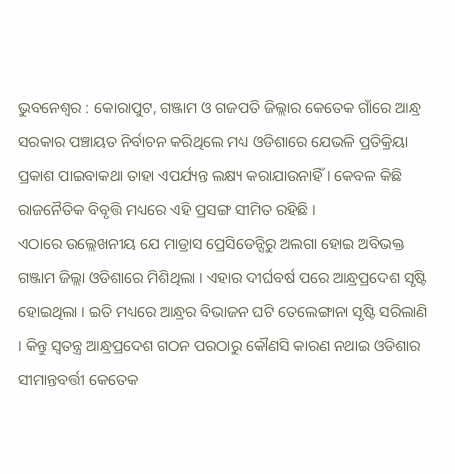ଭୁବନେଶ୍ୱର : କୋରାପୁଟ, ଗଞ୍ଜାମ ଓ ଗଜପତି ଜିଲ୍ଲାର କେତେକ ଗାଁରେ ଆନ୍ଧ୍ର ସରକାର ପଞ୍ଚାୟତ ନିର୍ବାଚନ କରିଥିଲେ ମଧ୍ୟ ଓଡିଶାରେ ଯେଭଳି ପ୍ରତିକ୍ରିୟା ପ୍ରକାଶ ପାଇବାକଥା ତାହା ଏପର୍ଯ୍ୟନ୍ତ ଲକ୍ଷ୍ୟ କରାଯାଉନାହିଁ । କେବଳ କିଛି ରାଜନୈତିକ ବିବୃତ୍ତି ମଧ୍ୟରେ ଏହି ପ୍ରସଙ୍ଗ ସୀମିତ ରହିଛି ।
ଏଠାରେ ଉଲ୍ଲେଖନୀୟ ଯେ ମାଡ୍ରାସ ପ୍ରେସିଡେନ୍ସିରୁ ଅଲଗା ହୋଇ ଅବିଭକ୍ତ ଗଞ୍ଜାମ ଜିଲ୍ଲା ଓଡିଶାରେ ମିଶିଥିଲା । ଏହାର ଦୀର୍ଘବର୍ଷ ପରେ ଆନ୍ଧ୍ରପ୍ରଦେଶ ସୃଷ୍ଟି ହୋଇଥିଲା । ଇତି ମଧ୍ୟରେ ଆନ୍ଧ୍ରର ବିଭାଜନ ଘଟି ତେଲେଙ୍ଗାନା ସୃଷ୍ଟି ସରିଲାଣି । କିନ୍ତୁ ସ୍ୱତନ୍ତ୍ର ଆନ୍ଧ୍ରପ୍ରଦେଶ ଗଠନ ପରଠାରୁ କୌଣସି କାରଣ ନଥାଇ ଓଡିଶାର ସୀମାନ୍ତବର୍ତ୍ତୀ କେତେକ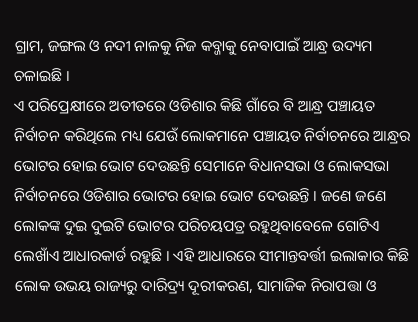ଗ୍ରାମ, ଜଙ୍ଗଲ ଓ ନଦୀ ନାଳକୁ ନିଜ କବ୍ଜାକୁ ନେବାପାଇଁ ଆନ୍ଧ୍ର ଉଦ୍ୟମ ଚଳାଇଛି ।
ଏ ପରିପ୍ରେକ୍ଷୀରେ ଅତୀତରେ ଓଡିଶାର କିଛି ଗାଁରେ ବି ଆନ୍ଧ୍ର ପଞ୍ଚାୟତ ନିର୍ବାଚନ କରିଥିଲେ ମଧ୍ୟ ଯେଉଁ ଲୋକମାନେ ପଞ୍ଚାୟତ ନିର୍ବାଚନରେ ଆନ୍ଧ୍ରର ଭୋଟର ହୋଇ ଭୋଟ ଦେଉଛନ୍ତି ସେମାନେ ବିଧାନସଭା ଓ ଲୋକସଭା ନିର୍ବାଚନରେ ଓଡିଶାର ଭୋଟର ହୋଇ ଭୋଟ ଦେଉଛନ୍ତି । ଜଣେ ଜଣେ ଲୋକଙ୍କ ଦୁଇ ଦୁଇଟି ଭୋଟର ପରିଚୟପତ୍ର ରହୁଥିବାବେଳେ ଗୋଟିଏ ଲେଖାଁଏ ଆଧାରକାର୍ଡ ରହୁଛି । ଏହି ଆଧାରରେ ସୀମାନ୍ତବର୍ତ୍ତୀ ଇଲାକାର କିଛି ଲୋକ ଉଭୟ ରାଜ୍ୟରୁ ଦାରିଦ୍ର୍ୟ ଦୂରୀକରଣ, ସାମାଜିକ ନିରାପତ୍ତା ଓ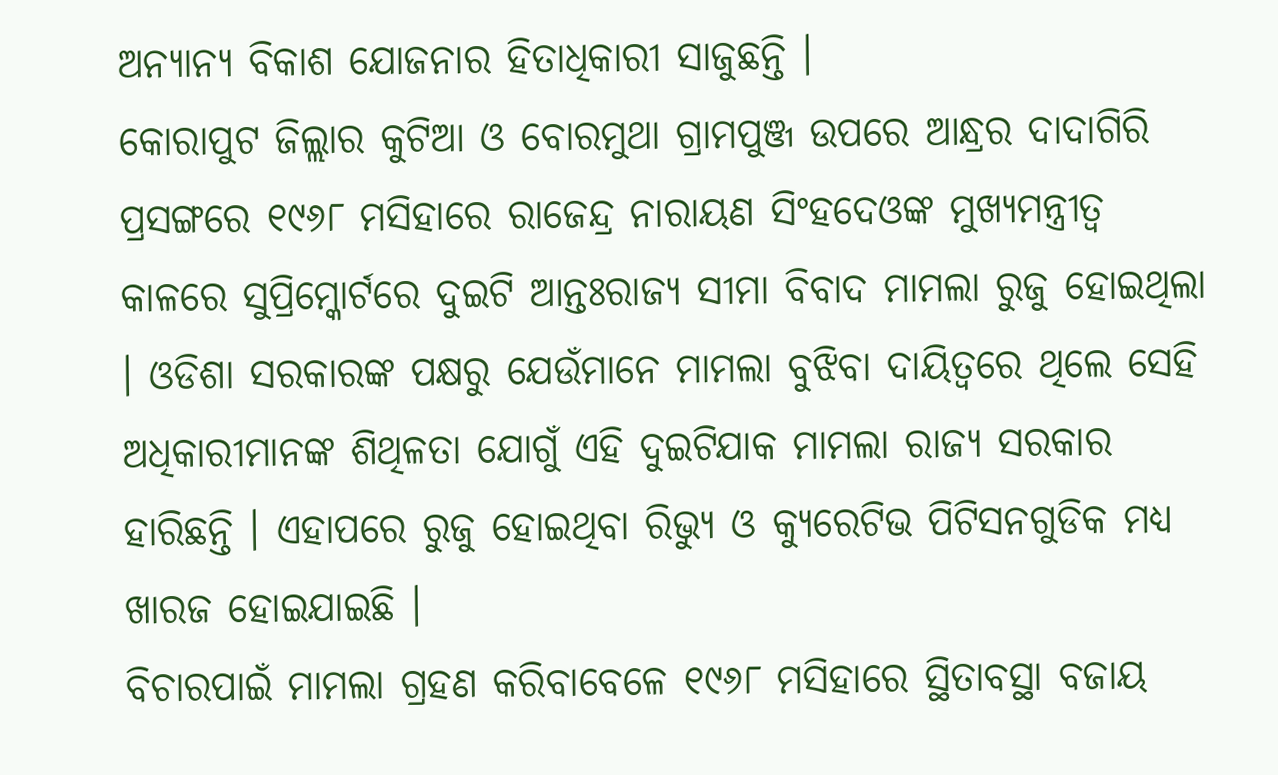ଅନ୍ୟାନ୍ୟ ବିକାଶ ଯୋଜନାର ହିତାଧିକାରୀ ସାଜୁଛନ୍ତି ।
କୋରାପୁଟ ଜିଲ୍ଲାର କୁଟିଆ ଓ ବୋରମୁଥା ଗ୍ରାମପୁଞ୍ଜ ଉପରେ ଆନ୍ଧ୍ରର ଦାଦାଗିରି ପ୍ରସଙ୍ଗରେ ୧୯୬୮ ମସିହାରେ ରାଜେନ୍ଦ୍ର ନାରାୟଣ ସିଂହଦେଓଙ୍କ ମୁଖ୍ୟମନ୍ତ୍ରୀତ୍ୱ କାଳରେ ସୁପ୍ରିମ୍କୋର୍ଟରେ ଦୁଇଟି ଆନ୍ତଃରାଜ୍ୟ ସୀମା ବିବାଦ ମାମଲା ରୁଜୁ ହୋଇଥିଲା । ଓଡିଶା ସରକାରଙ୍କ ପକ୍ଷରୁ ଯେଉଁମାନେ ମାମଲା ବୁଝିବା ଦାୟିତ୍ୱରେ ଥିଲେ ସେହି ଅଧିକାରୀମାନଙ୍କ ଶିଥିଳତା ଯୋଗୁଁ ଏହି ଦୁଇଟିଯାକ ମାମଲା ରାଜ୍ୟ ସରକାର ହାରିଛନ୍ତି । ଏହାପରେ ରୁଜୁ ହୋଇଥିବା ରିଭ୍ୟୁ ଓ କ୍ୟୁରେଟିଭ ପିଟିସନଗୁଡିକ ମଧ୍ୟ ଖାରଜ ହୋଇଯାଇଛି ।
ବିଚାରପାଇଁ ମାମଲା ଗ୍ରହଣ କରିବାବେଳେ ୧୯୬୮ ମସିହାରେ ସ୍ଥିତାବସ୍ଥା ବଜାୟ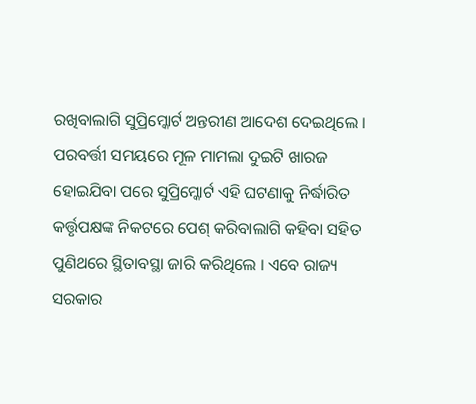ରଖିବାଲାଗି ସୁପ୍ରିମ୍କୋର୍ଟ ଅନ୍ତରୀଣ ଆଦେଶ ଦେଇଥିଲେ । ପରବର୍ତ୍ତୀ ସମୟରେ ମୂଳ ମାମଲା ଦୁଇଟି ଖାରଜ ହୋଇଯିବା ପରେ ସୁପ୍ରିମ୍କୋର୍ଟ ଏହି ଘଟଣାକୁ ନିର୍ଦ୍ଧାରିତ କର୍ତ୍ତୃପକ୍ଷଙ୍କ ନିକଟରେ ପେଶ୍ କରିବାଲାଗି କହିବା ସହିତ ପୁଣିଥରେ ସ୍ଥିତାବସ୍ଥା ଜାରି କରିଥିଲେ । ଏବେ ରାଜ୍ୟ ସରକାର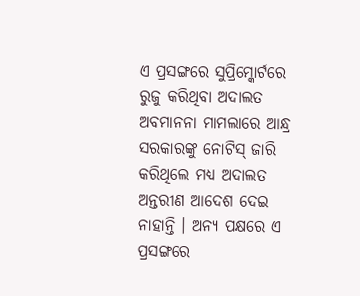ଏ ପ୍ରସଙ୍ଗରେ ସୁପ୍ରିମ୍କୋର୍ଟରେ ରୁଜୁ କରିଥିବା ଅଦାଲତ ଅବମାନନା ମାମଲାରେ ଆନ୍ଧ୍ର ସରକାରଙ୍କୁ ନୋଟିସ୍ ଜାରି କରିଥିଲେ ମଧ୍ୟ ଅଦାଲତ ଅନ୍ତରୀଣ ଆଦେଶ ଦେଇ ନାହାନ୍ତି । ଅନ୍ୟ ପକ୍ଷରେ ଏ ପ୍ରସଙ୍ଗରେ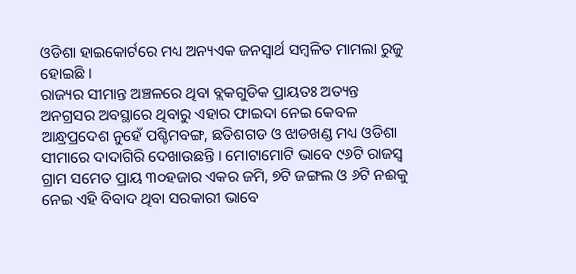ଓଡିଶା ହାଇକୋର୍ଟରେ ମଧ୍ୟ ଅନ୍ୟଏକ ଜନସ୍ୱାର୍ଥ ସମ୍ବଳିତ ମାମଲା ରୁଜୁ ହୋଇଛି ।
ରାଜ୍ୟର ସୀମାନ୍ତ ଅଞ୍ଚଳରେ ଥିବା ବ୍ଲକଗୁଡିକ ପ୍ରାୟତଃ ଅତ୍ୟନ୍ତ ଅନଗ୍ରସର ଅବସ୍ଥାରେ ଥିବାରୁ ଏହାର ଫାଇଦା ନେଇ କେବଳ ଆନ୍ଧ୍ରପ୍ରଦେଶ ନୁହେଁ ପଶ୍ଚିମବଙ୍ଗ, ଛତିଶଗଡ ଓ ଝାଡଖଣ୍ଡ ମଧ୍ୟ ଓଡିଶା ସୀମାରେ ଦାଦାଗିରି ଦେଖାଉଛନ୍ତି । ମୋଟାମୋଟି ଭାବେ ୯୬ଟି ରାଜସ୍ୱ ଗ୍ରାମ ସମେତ ପ୍ରାୟ ୩୦ହଜାର ଏକର ଜମି, ୭ଟି ଜଙ୍ଗଲ ଓ ୬ଟି ନଈକୁ ନେଇ ଏହି ବିବାଦ ଥିବା ସରକାରୀ ଭାବେ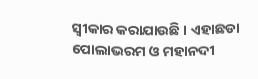ସ୍ୱୀକାର କରାଯାଉଛି । ଏହାଛଡା ପୋଲାଭରମ ଓ ମହାନଦୀ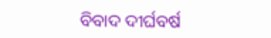ବିବାଦ ଦୀର୍ଘବର୍ଷ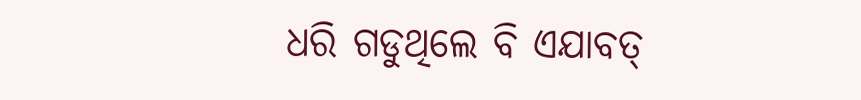ଧରି ଗଡୁଥିଲେ ବି ଏଯାବତ୍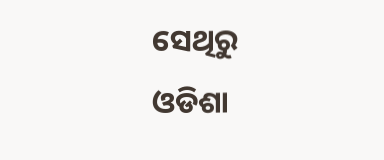ସେଥିରୁ ଓଡିଶା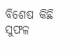ବିଶେଷ କିଛି ସୁଫଳ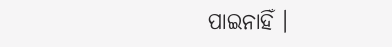ପାଇନାହିଁ ।